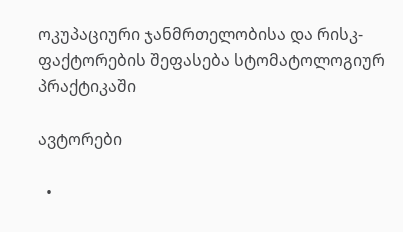ოკუპაციური ჯანმრთელობისა და რისკ-ფაქტორების შეფასება სტომატოლოგიურ პრაქტიკაში

ავტორები

  •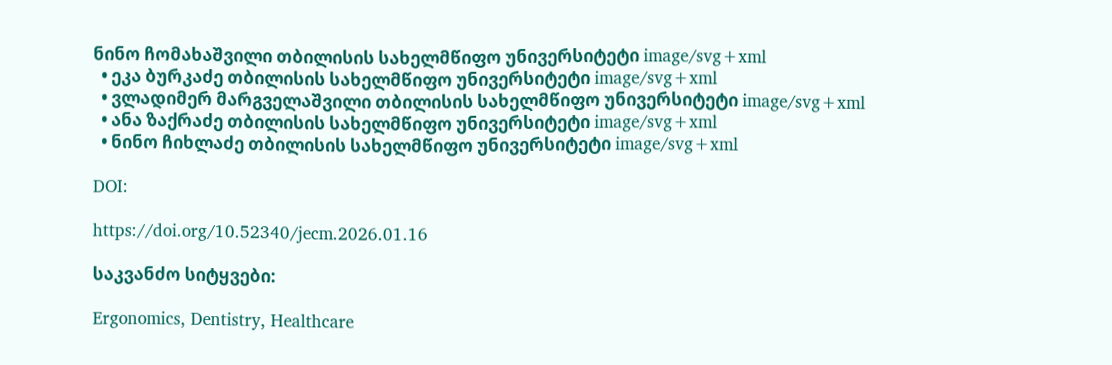ნინო ჩომახაშვილი თბილისის სახელმწიფო უნივერსიტეტი image/svg+xml
  • ეკა ბურკაძე თბილისის სახელმწიფო უნივერსიტეტი image/svg+xml
  • ვლადიმერ მარგველაშვილი თბილისის სახელმწიფო უნივერსიტეტი image/svg+xml
  • ანა ზაქრაძე თბილისის სახელმწიფო უნივერსიტეტი image/svg+xml
  • ნინო ჩიხლაძე თბილისის სახელმწიფო უნივერსიტეტი image/svg+xml

DOI:

https://doi.org/10.52340/jecm.2026.01.16

საკვანძო სიტყვები:

Ergonomics, Dentistry, Healthcare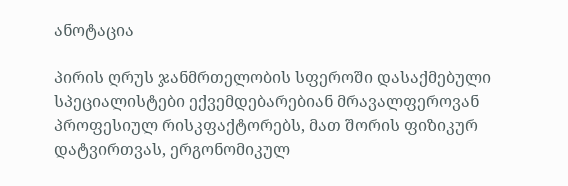ანოტაცია

პირის ღრუს ჯანმრთელობის სფეროში დასაქმებული სპეციალისტები ექვემდებარებიან მრავალფეროვან პროფესიულ რისკფაქტორებს, მათ შორის ფიზიკურ დატვირთვას, ერგონომიკულ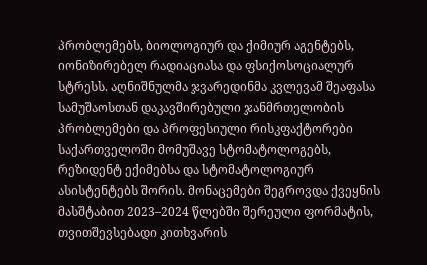პრობლემებს, ბიოლოგიურ და ქიმიურ აგენტებს, იონიზირებელ რადიაციასა და ფსიქოსოციალურ სტრესს. აღნიშნულმა ჯვარედინმა კვლევამ შეაფასა სამუშაოსთან დაკავშირებული ჯანმრთელობის პრობლემები და პროფესიული რისკფაქტორები საქართველოში მომუშავე სტომატოლოგებს, რეზიდენტ ექიმებსა და სტომატოლოგიურ ასისტენტებს შორის. მონაცემები შეგროვდა ქვეყნის მასშტაბით 2023–2024 წლებში შერეული ფორმატის, თვითშევსებადი კითხვარის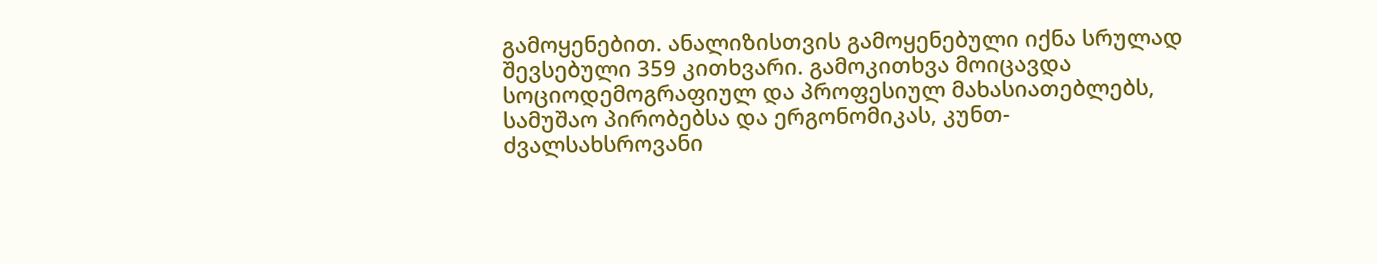გამოყენებით. ანალიზისთვის გამოყენებული იქნა სრულად შევსებული 359 კითხვარი. გამოკითხვა მოიცავდა სოციოდემოგრაფიულ და პროფესიულ მახასიათებლებს, სამუშაო პირობებსა და ერგონომიკას, კუნთ-ძვალსახსროვანი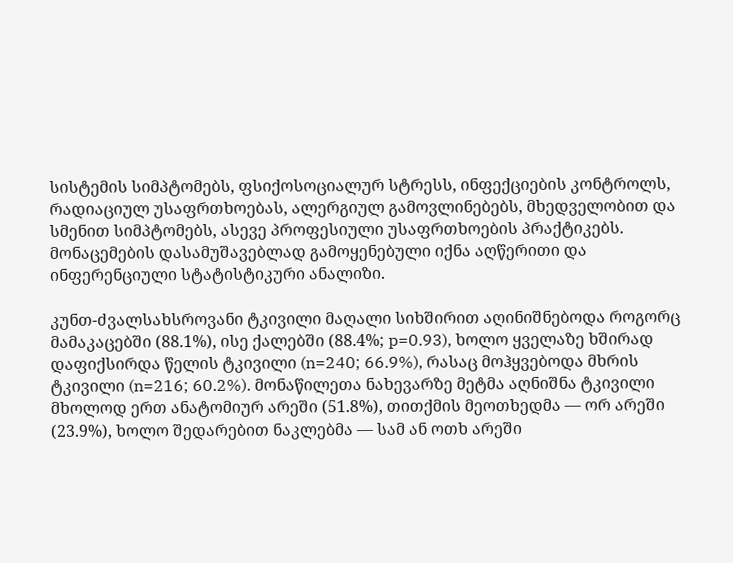სისტემის სიმპტომებს, ფსიქოსოციალურ სტრესს, ინფექციების კონტროლს, რადიაციულ უსაფრთხოებას, ალერგიულ გამოვლინებებს, მხედველობით და სმენით სიმპტომებს, ასევე პროფესიული უსაფრთხოების პრაქტიკებს. მონაცემების დასამუშავებლად გამოყენებული იქნა აღწერითი და ინფერენციული სტატისტიკური ანალიზი.

კუნთ-ძვალსახსროვანი ტკივილი მაღალი სიხშირით აღინიშნებოდა როგორც მამაკაცებში (88.1%), ისე ქალებში (88.4%; p=0.93), ხოლო ყველაზე ხშირად დაფიქსირდა წელის ტკივილი (n=240; 66.9%), რასაც მოჰყვებოდა მხრის ტკივილი (n=216; 60.2%). მონაწილეთა ნახევარზე მეტმა აღნიშნა ტკივილი მხოლოდ ერთ ანატომიურ არეში (51.8%), თითქმის მეოთხედმა — ორ არეში (23.9%), ხოლო შედარებით ნაკლებმა — სამ ან ოთხ არეში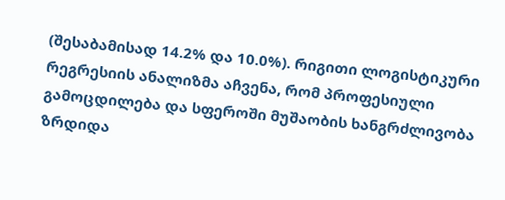(შესაბამისად 14.2% და 10.0%). რიგითი ლოგისტიკური რეგრესიის ანალიზმა აჩვენა, რომ პროფესიული გამოცდილება და სფეროში მუშაობის ხანგრძლივობა ზრდიდა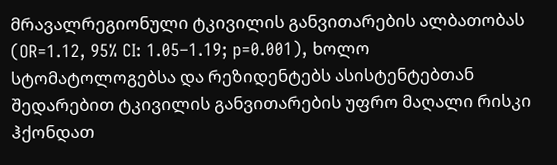მრავალრეგიონული ტკივილის განვითარების ალბათობას (OR=1.12, 95% CI: 1.05–1.19; p=0.001), ხოლო სტომატოლოგებსა და რეზიდენტებს ასისტენტებთან შედარებით ტკივილის განვითარების უფრო მაღალი რისკი ჰქონდათ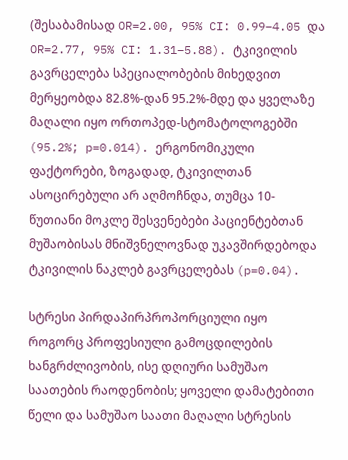(შესაბამისად OR=2.00, 95% CI: 0.99–4.05 და OR=2.77, 95% CI: 1.31–5.88). ტკივილის გავრცელება სპეციალობების მიხედვით მერყეობდა 82.8%-დან 95.2%-მდე და ყველაზე მაღალი იყო ორთოპედ-სტომატოლოგებში (95.2%; p=0.014). ერგონომიკული ფაქტორები, ზოგადად, ტკივილთან ასოცირებული არ აღმოჩნდა, თუმცა 10-წუთიანი მოკლე შესვენებები პაციენტებთან მუშაობისას მნიშვნელოვნად უკავშირდებოდა ტკივილის ნაკლებ გავრცელებას (p=0.04).

სტრესი პირდაპირპროპორციული იყო როგორც პროფესიული გამოცდილების ხანგრძლივობის, ისე დღიური სამუშაო საათების რაოდენობის; ყოველი დამატებითი წელი და სამუშაო საათი მაღალი სტრესის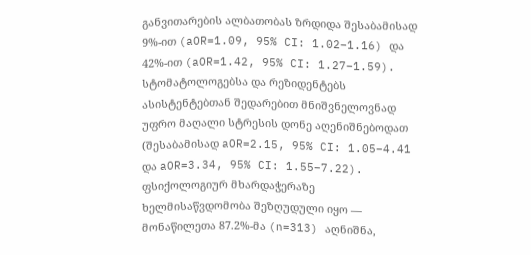განვითარების ალბათობას ზრდიდა შესაბამისად 9%-ით (aOR=1.09, 95% CI: 1.02–1.16) და 42%-ით (aOR=1.42, 95% CI: 1.27–1.59). სტომატოლოგებსა და რეზიდენტებს ასისტენტებთან შედარებით მნიშვნელოვნად უფრო მაღალი სტრესის დონე აღენიშნებოდათ (შესაბამისად aOR=2.15, 95% CI: 1.05–4.41 და aOR=3.34, 95% CI: 1.55–7.22). ფსიქოლოგიურ მხარდაჭერაზე ხელმისაწვდომობა შეზღუდული იყო — მონაწილეთა 87.2%-მა (n=313) აღნიშნა,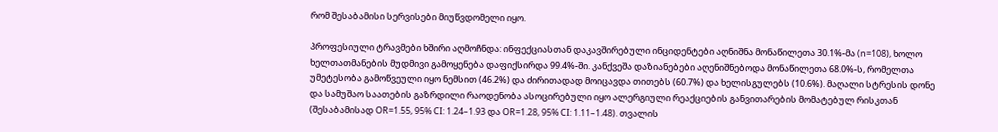რომ შესაბამისი სერვისები მიუწვდომელი იყო.

პროფესიული ტრავმები ხშირი აღმოჩნდა: ინფექციასთან დაკავშირებული ინციდენტები აღნიშნა მონაწილეთა 30.1%-მა (n=108), ხოლო ხელთათმანების მუდმივი გამოყენება დაფიქსირდა 99.4%-ში. კანქვეშა დაზიანებები აღენიშნებოდა მონაწილეთა 68.0%-ს, რომელთა უმეტესობა გამოწვეული იყო ნემსით (46.2%) და ძირითადად მოიცავდა თითებს (60.7%) და ხელისგულებს (10.6%). მაღალი სტრესის დონე და სამუშაო საათების გაზრდილი რაოდენობა ასოცირებული იყო ალერგიული რეაქციების განვითარების მომატებულ რისკთან (შესაბამისად OR=1.55, 95% CI: 1.24–1.93 და OR=1.28, 95% CI: 1.11–1.48). თვალის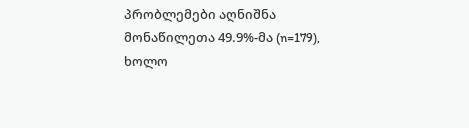პრობლემები აღნიშნა მონაწილეთა 49.9%-მა (n=179), ხოლო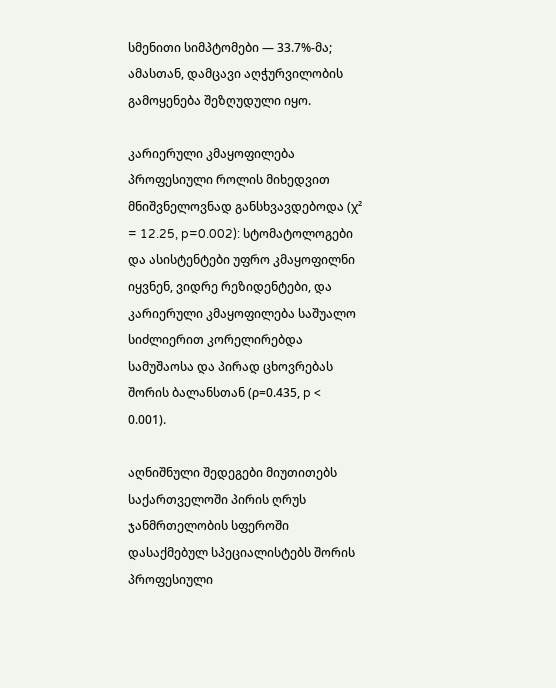სმენითი სიმპტომები — 33.7%-მა; ამასთან, დამცავი აღჭურვილობის გამოყენება შეზღუდული იყო.

კარიერული კმაყოფილება პროფესიული როლის მიხედვით მნიშვნელოვნად განსხვავდებოდა (χ² = 12.25, p=0.002): სტომატოლოგები და ასისტენტები უფრო კმაყოფილნი იყვნენ, ვიდრე რეზიდენტები, და კარიერული კმაყოფილება საშუალო სიძლიერით კორელირებდა სამუშაოსა და პირად ცხოვრებას შორის ბალანსთან (ρ=0.435, p < 0.001).

აღნიშნული შედეგები მიუთითებს საქართველოში პირის ღრუს ჯანმრთელობის სფეროში დასაქმებულ სპეციალისტებს შორის პროფესიული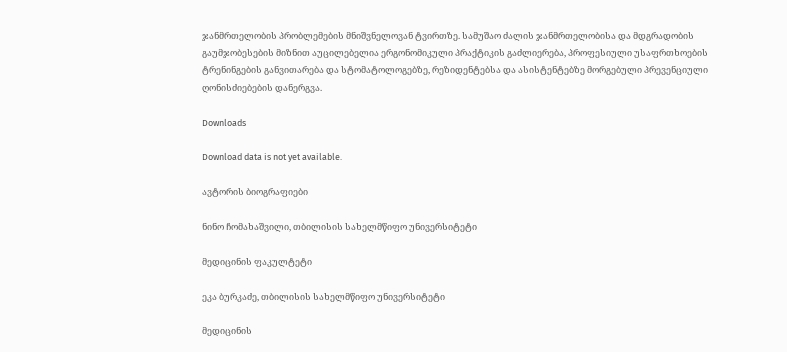ჯანმრთელობის პრობლემების მნიშვნელოვან ტვირთზე. სამუშაო ძალის ჯანმრთელობისა და მდგრადობის გაუმჯობესების მიზნით აუცილებელია ერგონომიკული პრაქტიკის გაძლიერება, პროფესიული უსაფრთხოების ტრენინგების განვითარება და სტომატოლოგებზე, რეზიდენტებსა და ასისტენტებზე მორგებული პრევენციული ღონისძიებების დანერგვა.

Downloads

Download data is not yet available.

ავტორის ბიოგრაფიები

ნინო ჩომახაშვილი, თბილისის სახელმწიფო უნივერსიტეტი

მედიცინის ფაკულტეტი

ეკა ბურკაძე, თბილისის სახელმწიფო უნივერსიტეტი

მედიცინის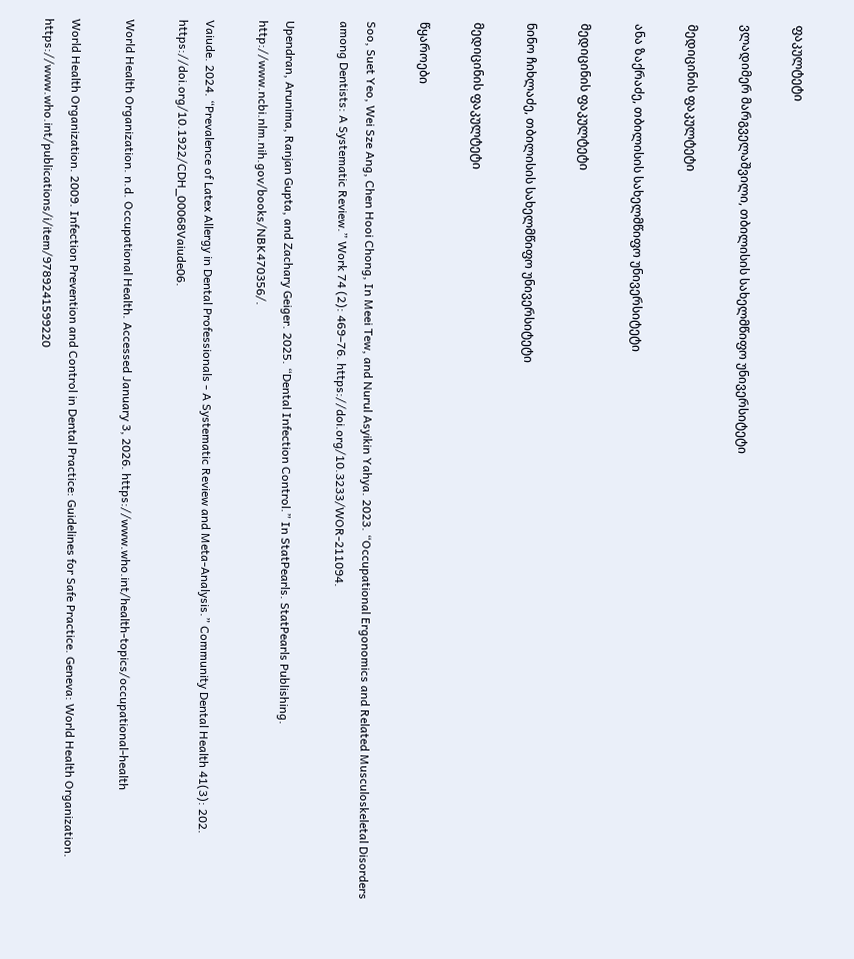ფაკულტეტი

ვლადიმერ მარგველაშვილი, თბილისის სახელმწიფო უნივერსიტეტი

მედიცინის ფაკულტეტი

ანა ზაქრაძე, თბილისის სახელმწიფო უნივერსიტეტი

მედიცინის ფაკულტეტი

ნინო ჩიხლაძე, თბილისის სახელმწიფო უნივერსიტეტი

მედიცინის ფაკულტეტი

წყაროები

Soo, Suet Yeo, Wei Sze Ang, Chen Hooi Chong, In Meei Tew, and Nurul Asyikin Yahya. 2023. “Occupational Ergonomics and Related Musculoskeletal Disorders among Dentists: A Systematic Review.” Work 74 (2): 469–76. https://doi.org/10.3233/WOR-211094.

Upendran, Arunima, Ranjan Gupta, and Zachary Geiger. 2025. “Dental Infection Control.” In StatPearls. StatPearls Publishing. http://www.ncbi.nlm.nih.gov/books/NBK470356/.

Vaiude. 2024. “Prevalence of Latex Allergy in Dental Professionals - A Systematic Review and Meta-Analysis.” Community Dental Health 41(3): 202. https://doi.org/10.1922/CDH_00068Vaiude06.

World Health Organization. n.d. Occupational Health. Accessed January 3, 2026. https://www.who.int/health-topics/occupational-health

World Health Organization. 2009. Infection Prevention and Control in Dental Practice: Guidelines for Safe Practice. Geneva: World Health Organization. https://www.who.int/publications/i/item/9789241599220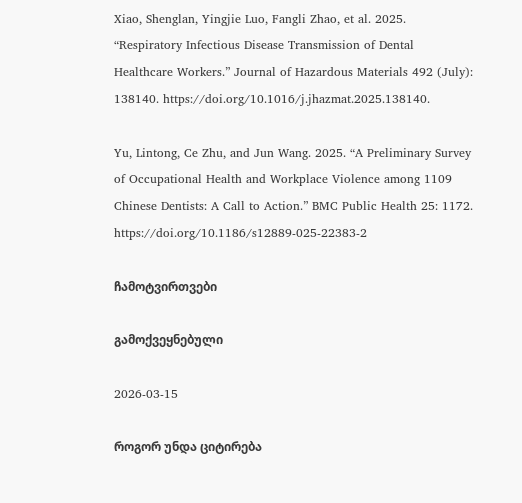Xiao, Shenglan, Yingjie Luo, Fangli Zhao, et al. 2025. “Respiratory Infectious Disease Transmission of Dental Healthcare Workers.” Journal of Hazardous Materials 492 (July): 138140. https://doi.org/10.1016/j.jhazmat.2025.138140.

Yu, Lintong, Ce Zhu, and Jun Wang. 2025. “A Preliminary Survey of Occupational Health and Workplace Violence among 1109 Chinese Dentists: A Call to Action.” BMC Public Health 25: 1172. https://doi.org/10.1186/s12889-025-22383-2

ჩამოტვირთვები

გამოქვეყნებული

2026-03-15

როგორ უნდა ციტირება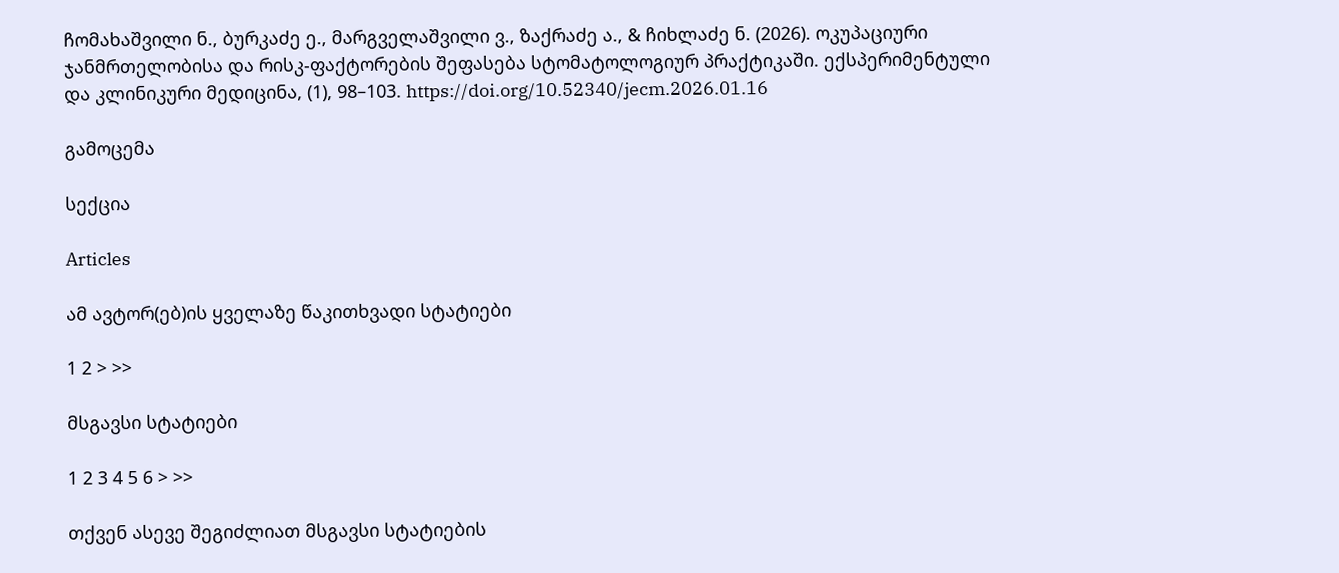ჩომახაშვილი ნ., ბურკაძე ე., მარგველაშვილი ვ., ზაქრაძე ა., & ჩიხლაძე ნ. (2026). ოკუპაციური ჯანმრთელობისა და რისკ-ფაქტორების შეფასება სტომატოლოგიურ პრაქტიკაში. ექსპერიმენტული და კლინიკური მედიცინა, (1), 98–103. https://doi.org/10.52340/jecm.2026.01.16

გამოცემა

სექცია

Articles

ამ ავტორ(ებ)ის ყველაზე წაკითხვადი სტატიები

1 2 > >>

მსგავსი სტატიები

1 2 3 4 5 6 > >>

თქვენ ასევე შეგიძლიათ მსგავსი სტატიების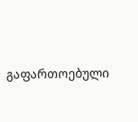გაფართოებული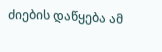ძიების დაწყება ამ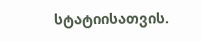სტატიისათვის.